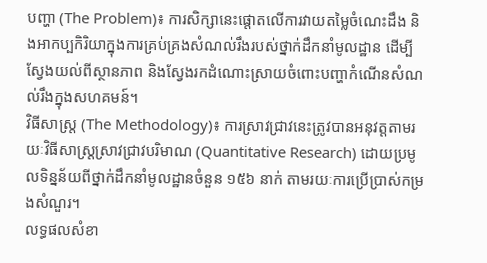បញ្ហា (The Problem)៖ ការសិក្សានេះផ្តោតលើការវាយតម្លៃចំណេះដឹង និងអាកប្បកិរិយាក្នុងការគ្រប់គ្រងសំណល់រឹងរបស់ថ្នាក់ដឹកនាំមូលដ្ឋាន ដើម្បីស្វែងយល់ពីស្ថានភាព និងស្វែងរកដំណោះស្រាយចំពោះបញ្ហាកំណើនសំណល់រឹងក្នុងសហគមន៍។
វិធីសាស្ត្រ (The Methodology)៖ ការស្រាវជ្រាវនេះត្រូវបានអនុវត្តតាមរយៈវិធីសាស្រ្តស្រាវជ្រាវបរិមាណ (Quantitative Research) ដោយប្រមូលទិន្នន័យពីថ្នាក់ដឹកនាំមូលដ្ឋានចំនួន ១៥៦ នាក់ តាមរយៈការប្រើប្រាស់កម្រងសំណួរ។
លទ្ធផលសំខា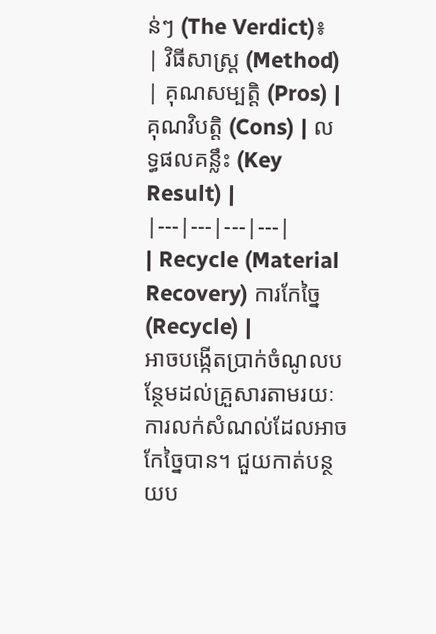ន់ៗ (The Verdict)៖
| វិធីសាស្ត្រ (Method) | គុណសម្បត្តិ (Pros) | គុណវិបត្តិ (Cons) | លទ្ធផលគន្លឹះ (Key Result) |
|---|---|---|---|
| Recycle (Material Recovery) ការកែច្នៃ (Recycle) |
អាចបង្កើតប្រាក់ចំណូលបន្ថែមដល់គ្រួសារតាមរយៈការលក់សំណល់ដែលអាចកែច្នៃបាន។ ជួយកាត់បន្ថយប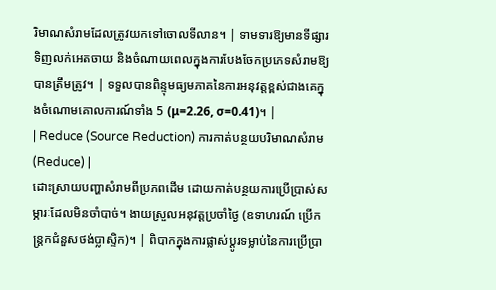រិមាណសំរាមដែលត្រូវយកទៅចោលទីលាន។ | ទាមទារឱ្យមានទីផ្សារទិញលក់អេតចាយ និងចំណាយពេលក្នុងការបែងចែកប្រភេទសំរាមឱ្យបានត្រឹមត្រូវ។ | ទទួលបានពិន្ទុមធ្យមភាគនៃការអនុវត្តខ្ពស់ជាងគេក្នុងចំណោមគោលការណ៍ទាំង 5 (μ=2.26, σ=0.41)។ |
| Reduce (Source Reduction) ការកាត់បន្ថយបរិមាណសំរាម (Reduce) |
ដោះស្រាយបញ្ហាសំរាមពីប្រភពដើម ដោយកាត់បន្ថយការប្រើប្រាស់សម្ភារៈដែលមិនចាំបាច់។ ងាយស្រួលអនុវត្តប្រចាំថ្ងៃ (ឧទាហរណ៍ ប្រើកន្ត្រកជំនួសថង់ប្លាស្ទិក)។ | ពិបាកក្នុងការផ្លាស់ប្តូរទម្លាប់នៃការប្រើប្រា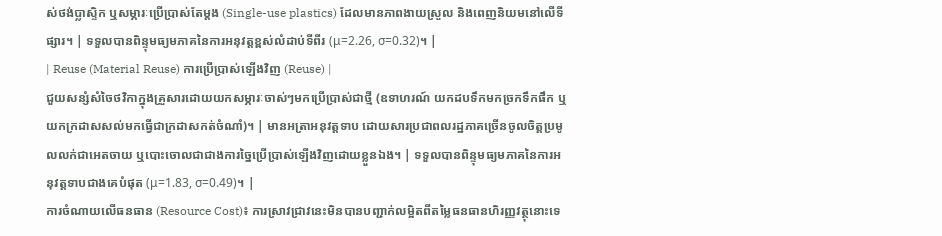ស់ថង់ប្លាស្ទិក ឬសម្ភារៈប្រើប្រាស់តែម្តង (Single-use plastics) ដែលមានភាពងាយស្រួល និងពេញនិយមនៅលើទីផ្សារ។ | ទទួលបានពិន្ទុមធ្យមភាគនៃការអនុវត្តខ្ពស់លំដាប់ទីពីរ (μ=2.26, σ=0.32)។ |
| Reuse (Material Reuse) ការប្រើប្រាស់ឡើងវិញ (Reuse) |
ជួយសន្សំសំចៃថវិកាក្នុងគ្រួសារដោយយកសម្ភារៈចាស់ៗមកប្រើប្រាស់ជាថ្មី (ឧទាហរណ៍ យកដបទឹកមកច្រកទឹកផឹក ឬយកក្រដាសសល់មកធ្វើជាក្រដាសកត់ចំណាំ)។ | មានអត្រាអនុវត្តទាប ដោយសារប្រជាពលរដ្ឋភាគច្រើនចូលចិត្តប្រមូលលក់ជាអេតចាយ ឬបោះចោលជាជាងការច្នៃប្រើប្រាស់ឡើងវិញដោយខ្លួនឯង។ | ទទួលបានពិន្ទុមធ្យមភាគនៃការអនុវត្តទាបជាងគេបំផុត (μ=1.83, σ=0.49)។ |
ការចំណាយលើធនធាន (Resource Cost)៖ ការស្រាវជ្រាវនេះមិនបានបញ្ជាក់លម្អិតពីតម្លៃធនធានហិរញ្ញវត្ថុនោះទេ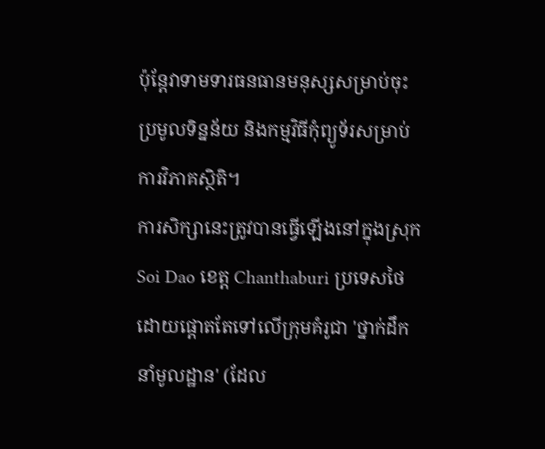ប៉ុន្តែវាទាមទារធនធានមនុស្សសម្រាប់ចុះប្រមូលទិន្នន័យ និងកម្មវិធីកុំព្យូទ័រសម្រាប់ការវិភាគស្ថិតិ។
ការសិក្សានេះត្រូវបានធ្វើឡើងនៅក្នុងស្រុក Soi Dao ខេត្ត Chanthaburi ប្រទេសថៃ ដោយផ្តោតតែទៅលើក្រុមគំរូជា 'ថ្នាក់ដឹកនាំមូលដ្ឋាន' (ដែល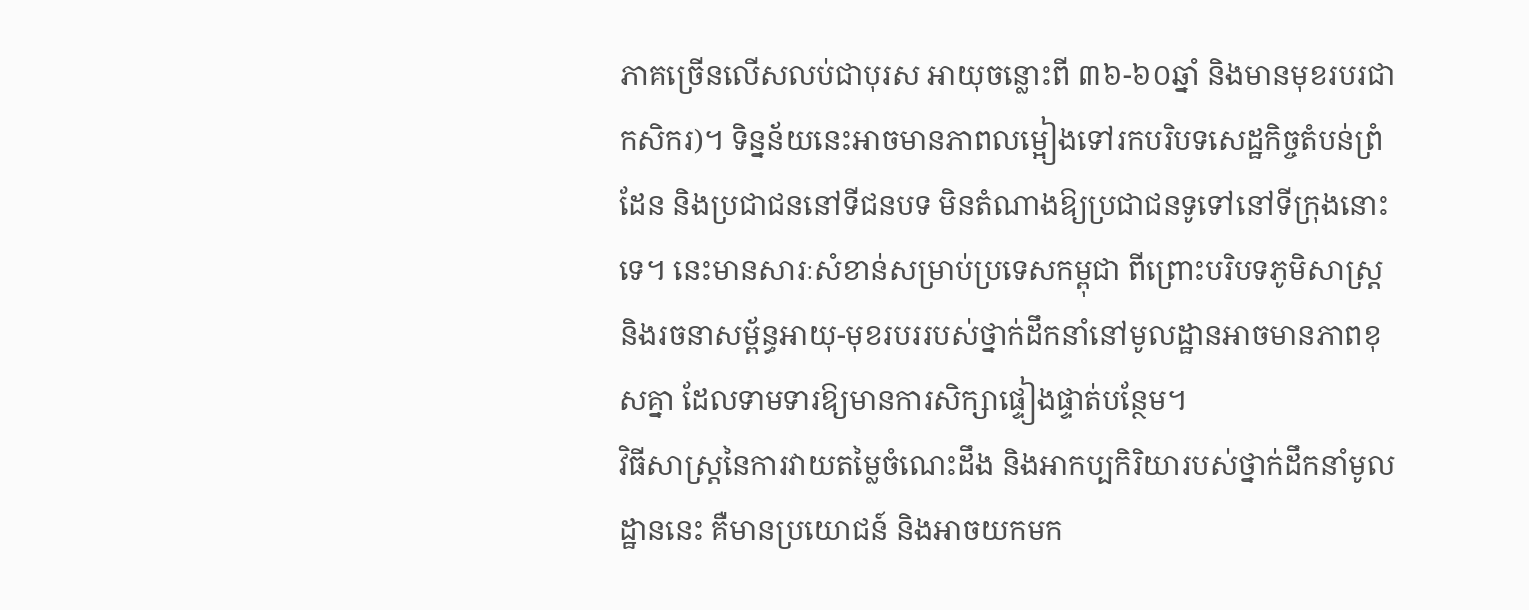ភាគច្រើនលើសលប់ជាបុរស អាយុចន្លោះពី ៣៦-៦០ឆ្នាំ និងមានមុខរបរជាកសិករ)។ ទិន្នន័យនេះអាចមានភាពលម្អៀងទៅរកបរិបទសេដ្ឋកិច្ចតំបន់ព្រំដែន និងប្រជាជននៅទីជនបទ មិនតំណាងឱ្យប្រជាជនទូទៅនៅទីក្រុងនោះទេ។ នេះមានសារៈសំខាន់សម្រាប់ប្រទេសកម្ពុជា ពីព្រោះបរិបទភូមិសាស្រ្ត និងរចនាសម្ព័ន្ធអាយុ-មុខរបររបស់ថ្នាក់ដឹកនាំនៅមូលដ្ឋានអាចមានភាពខុសគ្នា ដែលទាមទារឱ្យមានការសិក្សាផ្ទៀងផ្ទាត់បន្ថែម។
វិធីសាស្ត្រនៃការវាយតម្លៃចំណេះដឹង និងអាកប្បកិរិយារបស់ថ្នាក់ដឹកនាំមូលដ្ឋាននេះ គឺមានប្រយោជន៍ និងអាចយកមក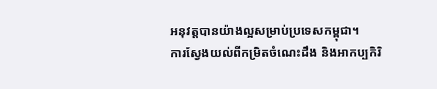អនុវត្តបានយ៉ាងល្អសម្រាប់ប្រទេសកម្ពុជា។
ការស្វែងយល់ពីកម្រិតចំណេះដឹង និងអាកប្បកិរិ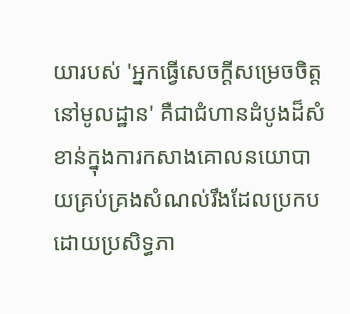យារបស់ 'អ្នកធ្វើសេចក្តីសម្រេចចិត្តនៅមូលដ្ឋាន' គឺជាជំហានដំបូងដ៏សំខាន់ក្នុងការកសាងគោលនយោបាយគ្រប់គ្រងសំណល់រឹងដែលប្រកបដោយប្រសិទ្ធភា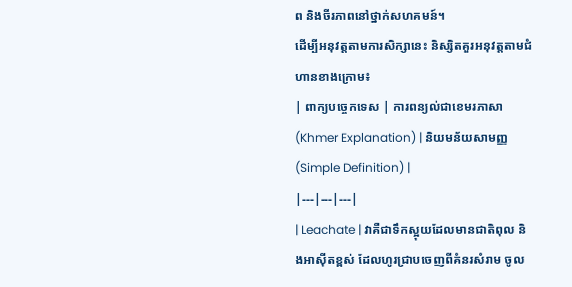ព និងចីរភាពនៅថ្នាក់សហគមន៍។
ដើម្បីអនុវត្តតាមការសិក្សានេះ និស្សិតគួរអនុវត្តតាមជំហានខាងក្រោម៖
| ពាក្យបច្ចេកទេស | ការពន្យល់ជាខេមរភាសា (Khmer Explanation) | និយមន័យសាមញ្ញ (Simple Definition) |
|---|---|---|
| Leachate | វាគឺជាទឹកស្អុយដែលមានជាតិពុល និងអាស៊ីតខ្ពស់ ដែលហូរជ្រាបចេញពីគំនរសំរាម ចូល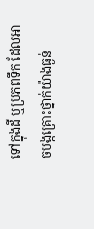ទៅក្នុងដី ឬប្រភពទឹក ដែលអាចបង្កគ្រោះថ្នាក់យ៉ាងធ្ងន់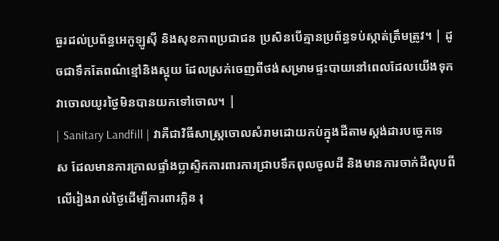ធ្ងរដល់ប្រព័ន្ធអេកូឡូស៊ី និងសុខភាពប្រជាជន ប្រសិនបើគ្មានប្រព័ន្ធទប់ស្កាត់ត្រឹមត្រូវ។ | ដូចជាទឹកតែពណ៌ខ្មៅនិងស្អុយ ដែលស្រក់ចេញពីថង់សម្រាមផ្ទះបាយនៅពេលដែលយើងទុកវាចោលយូរថ្ងៃមិនបានយកទៅចោល។ |
| Sanitary Landfill | វាគឺជាវិធីសាស្ត្រចោលសំរាមដោយកប់ក្នុងដីតាមស្តង់ដារបច្ចេកទេស ដែលមានការក្រាលផ្ទាំងប្លាស្ទិកការពារការជ្រាបទឹកពុលចូលដី និងមានការចាក់ដីលុបពីលើរៀងរាល់ថ្ងៃដើម្បីការពារក្លិន រុ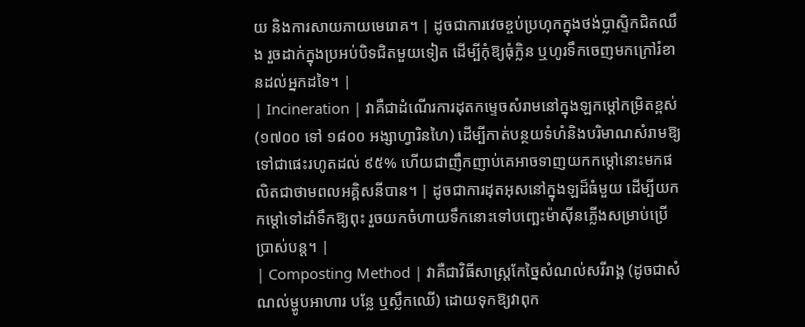យ និងការសាយភាយមេរោគ។ | ដូចជាការវេចខ្ចប់ប្រហុកក្នុងថង់ប្លាស្ទិកជិតឈឹង រួចដាក់ក្នុងប្រអប់បិទជិតមួយទៀត ដើម្បីកុំឱ្យធុំក្លិន ឬហូរទឹកចេញមកក្រៅរំខានដល់អ្នកដទៃ។ |
| Incineration | វាគឺជាដំណើរការដុតកម្ទេចសំរាមនៅក្នុងឡកម្តៅកម្រិតខ្ពស់ (១៧០០ ទៅ ១៨០០ អង្សាហ្វារិនហៃ) ដើម្បីកាត់បន្ថយទំហំនិងបរិមាណសំរាមឱ្យទៅជាផេះរហូតដល់ ៩៥% ហើយជាញឹកញាប់គេអាចទាញយកកម្តៅនោះមកផលិតជាថាមពលអគ្គិសនីបាន។ | ដូចជាការដុតអុសនៅក្នុងឡដ៏ធំមួយ ដើម្បីយកកម្តៅទៅដាំទឹកឱ្យពុះ រួចយកចំហាយទឹកនោះទៅបញ្ឆេះម៉ាស៊ីនភ្លើងសម្រាប់ប្រើប្រាស់បន្ត។ |
| Composting Method | វាគឺជាវិធីសាស្រ្តកែច្នៃសំណល់សរីរាង្គ (ដូចជាសំណល់ម្ហូបអាហារ បន្លែ ឬស្លឹកឈើ) ដោយទុកឱ្យវាពុក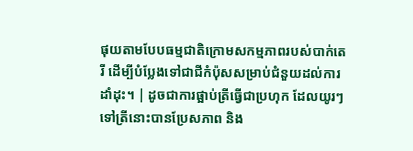ផុយតាមបែបធម្មជាតិក្រោមសកម្មភាពរបស់បាក់តេរី ដើម្បីបំប្លែងទៅជាជីកំប៉ុសសម្រាប់ជំនួយដល់ការដាំដុះ។ | ដូចជាការផ្អាប់ត្រីធ្វើជាប្រហុក ដែលយូរៗទៅត្រីនោះបានប្រែសភាព និង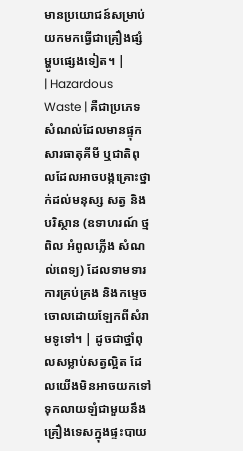មានប្រយោជន៍សម្រាប់យកមកធ្វើជាគ្រឿងផ្សំម្ហូបផ្សេងទៀត។ |
| Hazardous Waste | គឺជាប្រភេទសំណល់ដែលមានផ្ទុកសារធាតុគីមី ឬជាតិពុលដែលអាចបង្កគ្រោះថ្នាក់ដល់មនុស្ស សត្វ និងបរិស្ថាន (ឧទាហរណ៍ ថ្មពិល អំពូលភ្លើង សំណល់ពេទ្យ) ដែលទាមទារការគ្រប់គ្រង និងកម្ទេចចោលដោយឡែកពីសំរាមទូទៅ។ | ដូចជាថ្នាំពុលសម្លាប់សត្វល្អិត ដែលយើងមិនអាចយកទៅទុកលាយឡំជាមួយនឹងគ្រឿងទេសក្នុងផ្ទះបាយ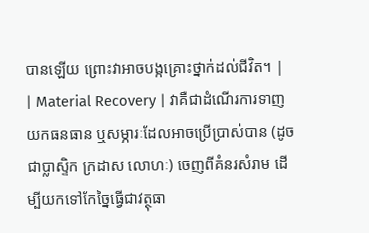បានឡើយ ព្រោះវាអាចបង្កគ្រោះថ្នាក់ដល់ជីវិត។ |
| Material Recovery | វាគឺជាដំណើរការទាញយកធនធាន ឬសម្ភារៈដែលអាចប្រើប្រាស់បាន (ដូចជាប្លាស្ទិក ក្រដាស លោហៈ) ចេញពីគំនរសំរាម ដើម្បីយកទៅកែច្នៃធ្វើជាវត្ថុធា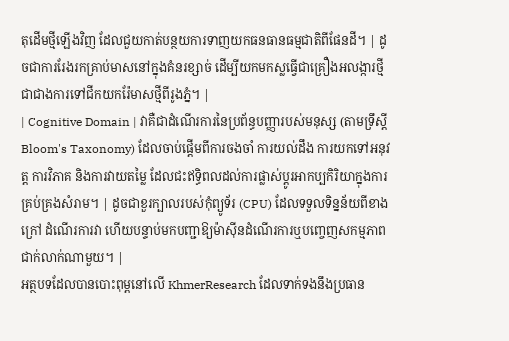តុដើមថ្មីឡើងវិញ ដែលជួយកាត់បន្ថយការទាញយកធនធានធម្មជាតិពីផែនដី។ | ដូចជាការរែងរកគ្រាប់មាសនៅក្នុងគំនរខ្សាច់ ដើម្បីយកមកស្លធ្វើជាគ្រឿងអលង្ការថ្មី ជាជាងការទៅជីកយករ៉ែមាសថ្មីពីរូងភ្នំ។ |
| Cognitive Domain | វាគឺជាដំណើរការនៃប្រព័ន្ធបញ្ញារបស់មនុស្ស (តាមទ្រឹស្តី Bloom's Taxonomy) ដែលចាប់ផ្តើមពីការចងចាំ ការយល់ដឹង ការយកទៅអនុវត្ត ការវិភាគ និងការវាយតម្លៃ ដែលជះឥទ្ធិពលដល់ការផ្លាស់ប្តូរអាកប្បកិរិយាក្នុងការគ្រប់គ្រងសំរាម។ | ដូចជាខួរក្បាលរបស់កុំព្យូទ័រ (CPU) ដែលទទួលទិន្នន័យពីខាងក្រៅ ដំណើរការវា ហើយបន្ទាប់មកបញ្ជាឱ្យម៉ាស៊ីនដំណើរការឬបញ្ចេញសកម្មភាពជាក់លាក់ណាមួយ។ |
អត្ថបទដែលបានបោះពុម្ពនៅលើ KhmerResearch ដែលទាក់ទងនឹងប្រធាន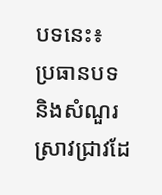បទនេះ៖
ប្រធានបទ និងសំណួរស្រាវជ្រាវដែ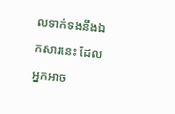លទាក់ទងនឹងឯកសារនេះ ដែលអ្នកអាច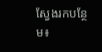ស្វែងរកបន្ថែម៖